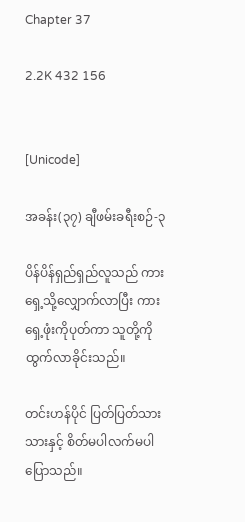Chapter 37

2.2K 432 156


[Unicode]

အခန်း(၃၇) ချီဖမ်းခရီးစဉ်-၃

ပိန်ပိန်ရှည်ရှည်လူသည် ကားရှေ့သို့လျှောက်လာပြီး ကားရှေ့ဖုံးကိုပုတ်ကာ သူတို့ကိုထွက်လာခိုင်းသည်။

တင်းဟန်ပိုင် ပြတ်ပြတ်သားသားနှင့် စိတ်မပါလက်မပါ ပြောသည်။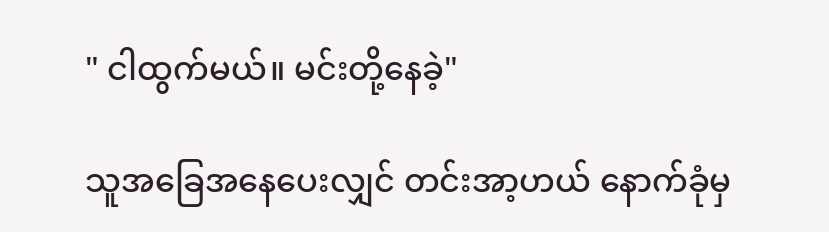" ငါထွက်မယ်။ မင်းတို့နေခဲ့"

သူအခြေအနေပေးလျှင် တင်းအာ့ဟယ် နောက်ခုံမှ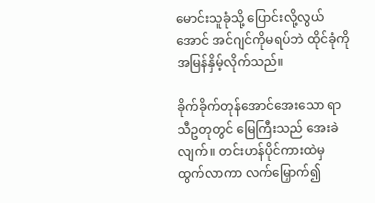မောင်းသူခုံသို့ ပြောင်းလို့လွယ်အောင် အင်ဂျင်ကိုမရပ်ဘဲ ထိုင်ခုံကိုအမြန်နှိမ့်လိုက်သည်။

ခိုက်ခိုက်တုန်အောင်အေးသော ရာသီဥတုတွင် မြေကြီးသည် အေးခဲလျက်။ တင်းဟန်ပိုင်ကားထဲမှ ထွက်လာကာ လက်မြှောက်၍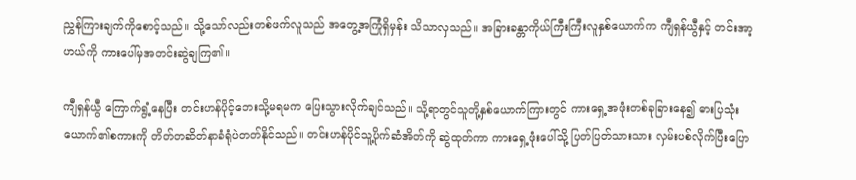ညွှန်ကြားချက်ကိုစောင့်သည်။ သို့သော်လည်းတစ်ဖက်လူသည် အတွေ့အကြုံရှိမှန်း သိသာလှသည်။ အခြားခန္တာကိုယ်ကြီးကြီးလူနှစ်ယောက်က ကျီရှန်ယွီနှင့် တင်းအာ့ဟယ်ကို ကားပေါ်မှအတင်းဆွဲချကြ၏။

ကျီရှန်ယွီ ကြောက်ရွံ့နေပြီး တင်းဟန်ပိုင့်ဘေးသို့မရမက ပြေးသွားလိုက်ချင်သည်။ သို့ရာတွင်သူတို့နှစ်ယောက်ကြားတွင် ကားရှေ့အဖုံးတစ်ခုခြားနေ၍ ဓားပြသုံးယောက်၏စကားကို တိတ်တဆိတ်နာခံရုံပဲတတ်နိုင်သည်။ တင်းဟန်ပိုင်သူ့ပိုက်ဆံအိတ်ကို ဆွဲထုတ်ကာ ကားရှေ့ဖုံးပေါ်သို့ ပြတ်ပြတ်သားသား လှမ်းပစ်လိုက်ပြီးပြော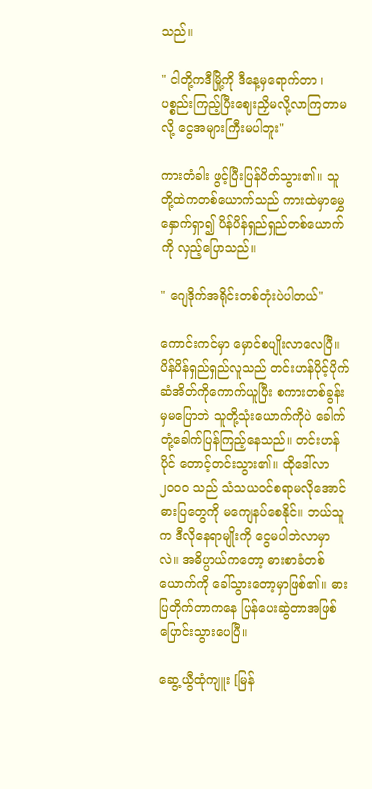သည်။

" ငါတို့ကဒီမြို့ကို ဒီနေ့မှရောက်တာ ၊ ပစ္စည်းကြည့်ပြီးဈေးညှိမလို့လာကြတာမလို့ ငွေအများကြီးမပါဘူး"

ကားတံခါး ဖွင့်ပြီးပြန်ပိတ်သွား၏။ သူတို့ထဲကတစ်ယောက်သည် ကားထဲမှာမွှေနှောက်ရှာ၍ ပိန်ပိန်ရှည်ရှည်တစ်ယောက်ကို လှည့်ပြောသည်။

" ဂျေဒိုက်အရိုင်းတစ်တုံးပဲပါတယ်"

ကောင်းကင်မှာ မှောင်စပျိုးလာလေပြီ။ ပိန်ပိန်ရှည်ရှည်လူသည် တင်းဟန်ပိုင့်ပိုက်ဆံအိတ်ကိုကောက်ယူပြီး စကားတစ်ခွန်းမှမပြောဘဲ သူတို့သုံးယောက်ကိုပဲ ခေါက်တုံ့ခေါက်ပြန်ကြည့်နေသည်။ တင်းဟန်ပိုင် တောင့်တင်းသွား၏။ ထိုဒေါ်လာ ၂၀၀၀ သည် သံသယဝင်စရာမလိုအောင် ဓားပြတွေကို မကျေနပ်စေနိုင်။ ဘယ်သူက ဒီလိုနေရာမျိုးကို ငွေမပါဘဲလာမှာလဲ။ အဓိပ္ပာယ်ကတော့ ဓားစာခံတစ်ယောက်ကို ခေါ်သွားတော့မှာဖြစ်၏။ ဓားပြတိုက်တာကနေ ပြန်ပေးဆွဲတာအဖြစ်ပြောင်းသွားပေပြီ။

ဆွေ့ယွီထုံကျူး [မြန်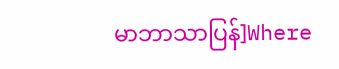မာဘာသာပြန်]Where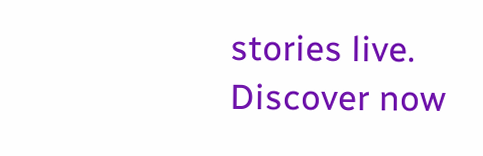stories live. Discover now